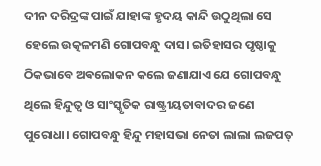ଦୀନ ଦରିଦ୍ରଙ୍କ ପାଇଁ ଯାହାଙ୍କ ହୃଦୟ କାନ୍ଦି ଉଠୁଥିଲା ସେ ହେଲେ ଉତ୍କଳମଣି ଗୋପବନ୍ଧୁ ଦାସ। ଇତିହାସର ପୃଷ୍ଠାକୁ ଠିକଭାବେ ଅଵଲୋକନ କଲେ ଜଣାଯାଏ ଯେ ଗୋପବନ୍ଧୁ ଥିଲେ ହିନ୍ଦୁତ୍ୱ ଓ ସାଂସ୍କୃତିକ ରାଷ୍ଟ୍ରୀୟତାବାଦର ଜଣେ ପୁରୋଧା। ଗୋପବନ୍ଧୁ ହିନ୍ଦୁ ମହାସଭା ନେତା ଲାଲା ଲଜପତ୍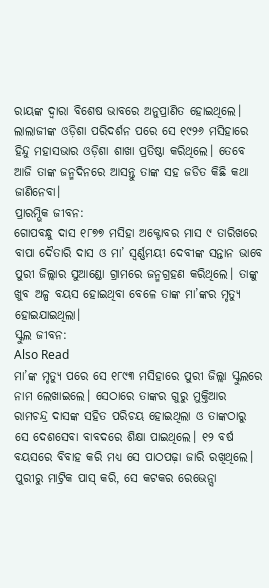ରାୟଙ୍କ ଦ୍ଵାରା ବିଶେଷ ଭାବରେ ଅନୁପ୍ରାଣିତ ହୋଇଥିଲେ। ଲାଲାଜୀଙ୍କ ଓଡ଼ିଶା ପରିଦର୍ଶନ ପରେ ସେ ୧୯୨୬ ମସିହାରେ ହିନ୍ଦୁ ମହାସଭାର ଓଡ଼ିଶା ଶାଖା ପ୍ରତିଷ୍ଠା କରିଥିଲେ। ତେବେ ଆଜି ତାଙ୍କ ଜନ୍ମଦିନରେ ଆସନ୍ତୁ ତାଙ୍କ ସହ ଜଡିତ କିଛି କଥା ଜାଣିନେବା।
ପ୍ରାରମ୍ଭିକ ଜୀବନ:
ଗୋପବନ୍ଧୁ ଦାସ ୧୮୭୭ ମସିହା ଅକ୍ଟୋବର ମାସ ୯ ତାରିଖରେ ବାପା ଦୈତାରି ଦାସ ଓ ମା’ ସ୍ୱର୍ଣ୍ଣମୟୀ ଦେବୀଙ୍କ ସନ୍ତାନ ଭାବେ ପୁରୀ ଜିଲ୍ଲାର ସୁଆଣ୍ଡୋ ଗ୍ରାମରେ ଜନ୍ମଗ୍ରହଣ କରିଥିଲେ। ତାଙ୍କୁ ଖୁବ ଅଳ୍ପ ବୟସ ହୋଇଥିବା ବେଳେ ତାଙ୍କ ମା’ଙ୍କର ମୃତ୍ୟୁ ହୋଇଯାଇଥିଲା।
ସ୍କୁଲ ଜୀବନ:
Also Read
ମା’ଙ୍କ ମୃତ୍ୟୁ ପରେ ସେ ୧୮୯୩ ମସିହାରେ ପୁରୀ ଜିଲ୍ଲା ସ୍କୁଲରେ ନାମ ଲେଖାଇଲେ। ସେଠାରେ ତାଙ୍କର ଗୁରୁ ମୁକ୍ତିଆର ରାମଚନ୍ଦ୍ର ଦାସଙ୍କ ସହିତ ପରିଚୟ ହୋଇଥିଲା ଓ ତାଙ୍କଠାରୁ ସେ ଦେଶସେବା ବାବଦରେ ଶିକ୍ଷା ପାଇଥିଲେ। ୧୨ ବର୍ଷ ବୟସରେ ବିବାହ କରି ମଧ୍ୟ ସେ ପାଠପଢ଼ା ଜାରି ରଖିଥିଲେ। ପୁରୀରୁ ମାଟ୍ରିକ ପାସ୍ କରି, ସେ କଟକର ରେଭେନ୍ସା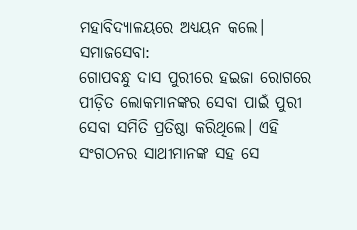ମହାବିଦ୍ୟାଳୟରେ ଅଧ୍ୟୟନ କଲେ।
ସମାଜସେବା:
ଗୋପବନ୍ଧୁ ଦାସ ପୁରୀରେ ହଇଜା ରୋଗରେ ପୀଡ଼ିତ ଲୋକମାନଙ୍କର ସେବା ପାଇଁ ପୁରୀ ସେବା ସମିତି ପ୍ରତିଷ୍ଠା କରିଥିଲେ। ଏହି ସଂଗଠନର ସାଥୀମାନଙ୍କ ସହ ସେ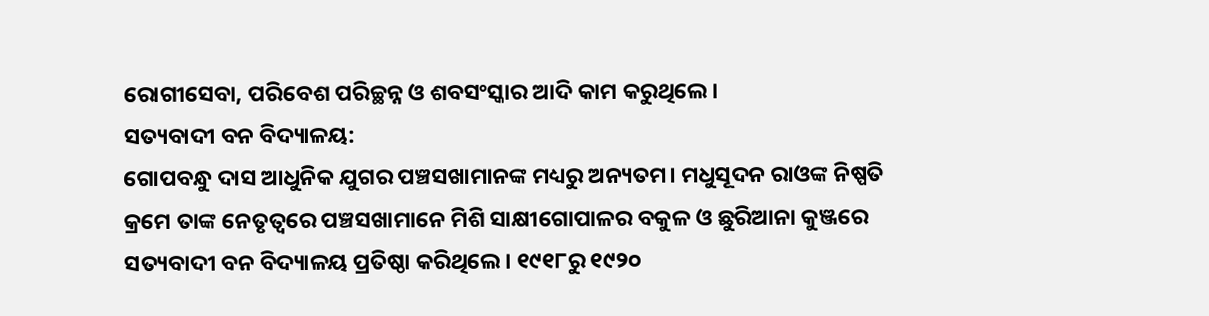ରୋଗୀସେବା, ପରିବେଶ ପରିଚ୍ଛନ୍ନ ଓ ଶବସଂସ୍କାର ଆଦି କାମ କରୁଥିଲେ।
ସତ୍ୟବାଦୀ ବନ ବିଦ୍ୟାଳୟ:
ଗୋପବନ୍ଧୁ ଦାସ ଆଧୁନିକ ଯୁଗର ପଞ୍ଚସଖାମାନଙ୍କ ମଧ୍ୟରୁ ଅନ୍ୟତମ। ମଧୁସୂଦନ ରାଓଙ୍କ ନିଷ୍ପତି କ୍ରମେ ତାଙ୍କ ନେତୃତ୍ୱରେ ପଞ୍ଚସଖାମାନେ ମିଶି ସାକ୍ଷୀଗୋପାଳର ବକୁଳ ଓ ଛୁରିଆନା କୁଞ୍ଜରେ ସତ୍ୟବାଦୀ ବନ ବିଦ୍ୟାଳୟ ପ୍ରତିଷ୍ଠା କରିଥିଲେ। ୧୯୧୮ରୁ ୧୯୨୦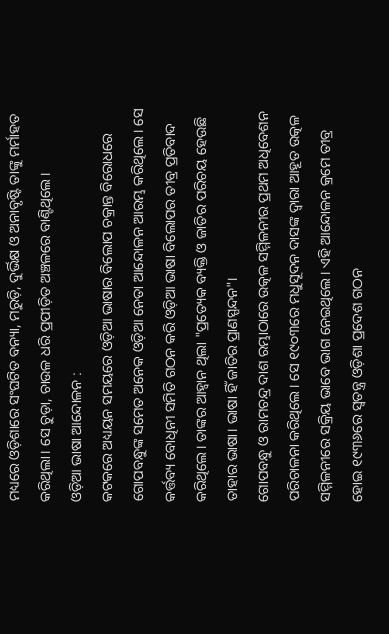ମଧ୍ୟରେ ଓଡ଼ିଶାରେ ସଂଘଟିତ ବନ୍ୟା, ମରୁଡ଼ି, ଦୁର୍ଭିକ୍ଷ ଓ ଅନାବୃଷ୍ଟି ତାଙ୍କୁ ମର୍ମାହତ କରିଥିଲା। ସେ ଚୁଡ଼ା, ଚାଉଳ ଧରି ପ୍ରପୀଡ଼ିତ ଅଞ୍ଚଳରେ ବାଣ୍ଟିଥିଲେ।
ଓଡ଼ିଆ ଭାଷା ଆନ୍ଦୋଳନ :
କଟକରେ ଅଧ୍ୟୟନ ସମୟରେ ଓଡ଼ିଆ ଭାଷାର ବିଲୋପ ଚକ୍ରାନ୍ତ ବିରୋଧରେ ଗୋପବନ୍ଧୁଙ୍କ ସମେତ ଅନେକ ଓଡ଼ିଆ ନେତା ଆନ୍ଦୋଳନ ଆରମ୍ଭ କରିଥିଲେ। ସେ କର୍ତ୍ତବ୍ୟ ବୋଧିନୀ ସମିତି ଗଠନ କରି ଓଡ଼ିଆ ଭାଷା ବିଲୋପର ତୀବ୍ର ପ୍ରତିବାଦ କରିଥିଲେ। ତାଙ୍କର ଆହ୍ୱାନ ଥିଲା "ପ୍ରତ୍ୟେକ ବ୍ୟକ୍ତି ଓ ଜାତିର ପରିଚୟ ହେଉଛି ତାହାର ଭାଷା। ଭାଷା ହିଁ ଜାତିର ପ୍ରାଣସ୍ପନ୍ଦନ"।
ଗୋପବନ୍ଧୁ ଓ ରାମଚନ୍ଦ୍ର ଦାଶ ରମ୍ଭାଠାରେ ଉତ୍କଳ ସମ୍ମିଳନୀର ପ୍ରଥମ ଅଧିବେଶନ ପରିଚାଳନା କରିଥିଲେ। ସେ ୧୯୦୩ରେ ମଧୁସୂଦନ ଦାସଙ୍କ ଦ୍ୱାରା ଆହୂତ ଉତ୍କଳ ସମ୍ମିଳନୀରେ ସକ୍ରିୟ ଭାବେ ଭାଗ ନେଇଥିଲେ। ଏହି ଆନ୍ଦୋଳନ କ୍ରମେ ତୀବ୍ର ହୋଇ ୧୯୩୬ରେ ସ୍ୱତନ୍ତ୍ର ଓଡ଼ିଶା ପ୍ରଦେଶ ଗଠନ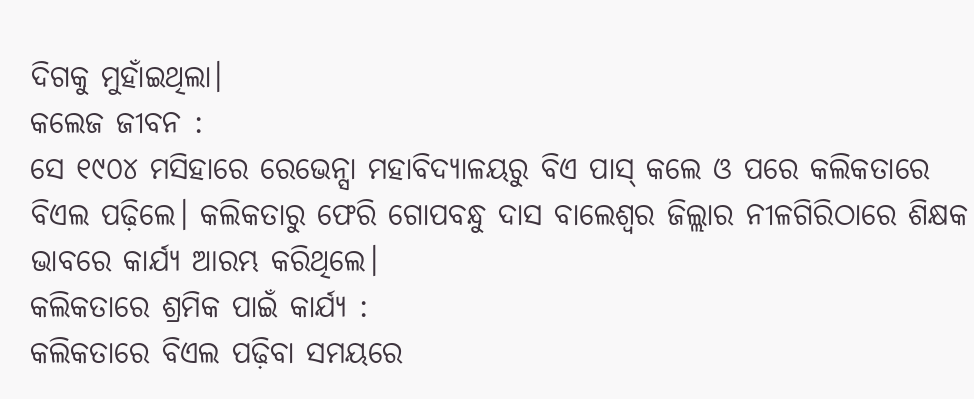ଦିଗକୁ ମୁହାଁଇଥିଲା।
କଲେଜ ଜୀବନ :
ସେ ୧୯୦୪ ମସିହାରେ ରେଭେନ୍ସା ମହାବିଦ୍ୟାଳୟରୁ ବିଏ ପାସ୍ କଲେ ଓ ପରେ କଲିକତାରେ ବିଏଲ ପଢ଼ିଲେ। କଲିକତାରୁ ଫେରି ଗୋପବନ୍ଧୁ ଦାସ ବାଲେଶ୍ୱର ଜିଲ୍ଲାର ନୀଳଗିରିଠାରେ ଶିକ୍ଷକ ଭାବରେ କାର୍ଯ୍ୟ ଆରମ୍ଭ କରିଥିଲେ।
କଲିକତାରେ ଶ୍ରମିକ ପାଇଁ କାର୍ଯ୍ୟ :
କଲିକତାରେ ବିଏଲ ପଢ଼ିବା ସମୟରେ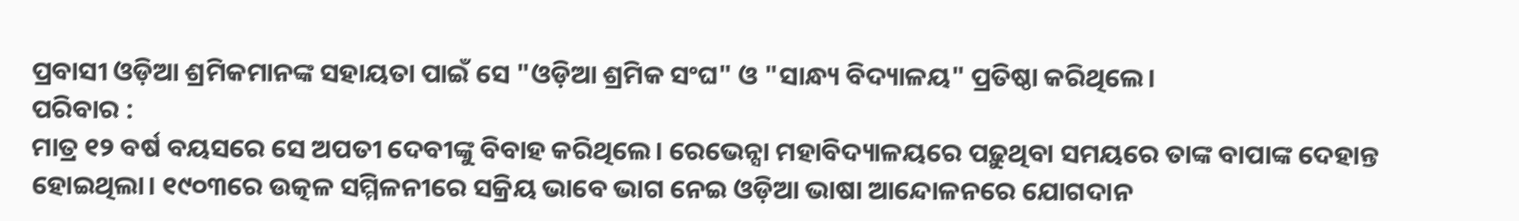ପ୍ରବାସୀ ଓଡ଼ିଆ ଶ୍ରମିକମାନଙ୍କ ସହାୟତା ପାଇଁ ସେ "ଓଡ଼ିଆ ଶ୍ରମିକ ସଂଘ" ଓ "ସାନ୍ଧ୍ୟ ବିଦ୍ୟାଳୟ" ପ୍ରତିଷ୍ଠା କରିଥିଲେ।
ପରିବାର :
ମାତ୍ର ୧୨ ବର୍ଷ ବୟସରେ ସେ ଅପତୀ ଦେବୀଙ୍କୁ ବିବାହ କରିଥିଲେ। ରେଭେନ୍ସା ମହାବିଦ୍ୟାଳୟରେ ପଢ଼ୁଥିବା ସମୟରେ ତାଙ୍କ ବାପାଙ୍କ ଦେହାନ୍ତ ହୋଇଥିଲା। ୧୯୦୩ରେ ଉତ୍କଳ ସମ୍ମିଳନୀରେ ସକ୍ରିୟ ଭାବେ ଭାଗ ନେଇ ଓଡ଼ିଆ ଭାଷା ଆନ୍ଦୋଳନରେ ଯୋଗଦାନ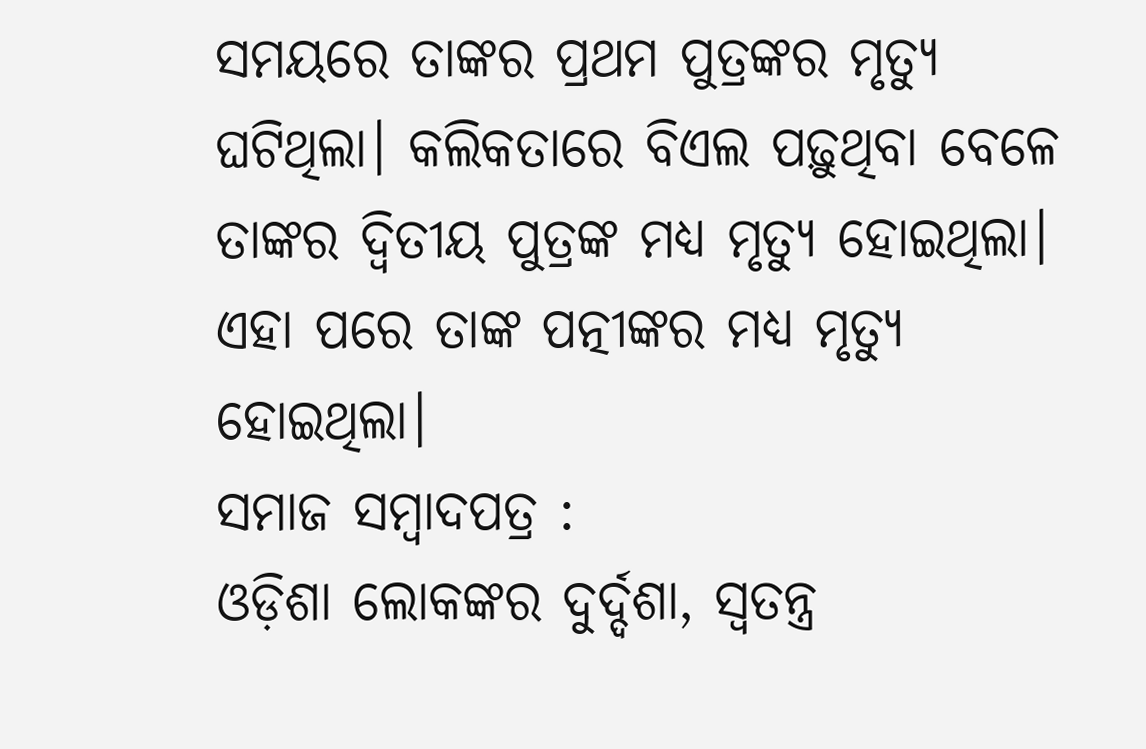ସମୟରେ ତାଙ୍କର ପ୍ରଥମ ପୁତ୍ରଙ୍କର ମୃତ୍ୟୁ ଘଟିଥିଲା। କଲିକତାରେ ବିଏଲ ପଢ଼ୁଥିବା ବେଳେ ତାଙ୍କର ଦ୍ୱିତୀୟ ପୁତ୍ରଙ୍କ ମଧ୍ୟ ମୃତ୍ୟୁ ହୋଇଥିଲା। ଏହା ପରେ ତାଙ୍କ ପତ୍ନୀଙ୍କର ମଧ୍ୟ ମୃତ୍ୟୁ ହୋଇଥିଲା।
ସମାଜ ସମ୍ବାଦପତ୍ର :
ଓଡ଼ିଶା ଲୋକଙ୍କର ଦୁର୍ଦ୍ଦଶା, ସ୍ୱତନ୍ତ୍ର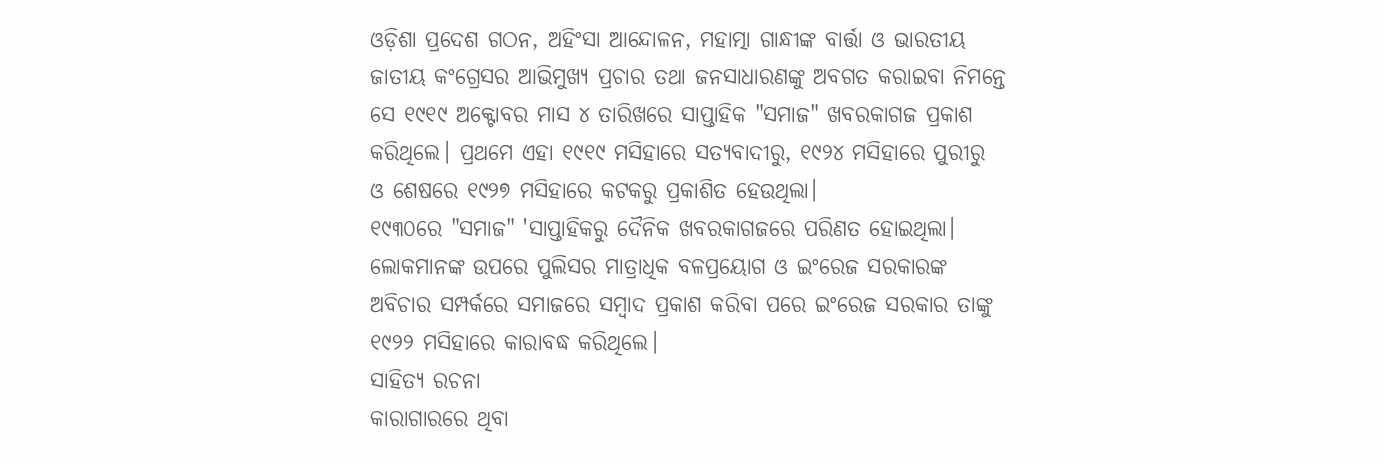ଓଡ଼ିଶା ପ୍ରଦେଶ ଗଠନ, ଅହିଂସା ଆନ୍ଦୋଳନ, ମହାତ୍ମା ଗାନ୍ଧୀଙ୍କ ବାର୍ତ୍ତା ଓ ଭାରତୀୟ ଜାତୀୟ କଂଗ୍ରେସର ଆଭିମୁଖ୍ୟ ପ୍ରଚାର ତଥା ଜନସାଧାରଣଙ୍କୁ ଅବଗତ କରାଇବା ନିମନ୍ତେ ସେ ୧୯୧୯ ଅକ୍ଟୋବର ମାସ ୪ ତାରିଖରେ ସାପ୍ତାହିକ "ସମାଜ" ଖବରକାଗଜ ପ୍ରକାଶ କରିଥିଲେ। ପ୍ରଥମେ ଏହା ୧୯୧୯ ମସିହାରେ ସତ୍ୟବାଦୀରୁ, ୧୯୨୪ ମସିହାରେ ପୁରୀରୁ ଓ ଶେଷରେ ୧୯୨୭ ମସିହାରେ କଟକରୁ ପ୍ରକାଶିତ ହେଉଥିଲା।
୧୯୩୦ରେ "ସମାଜ" 'ସାପ୍ତାହିକରୁ ଦୈନିକ ଖବରକାଗଜରେ ପରିଣତ ହୋଇଥିଲା। ଲୋକମାନଙ୍କ ଉପରେ ପୁଲିସର ମାତ୍ରାଧିକ ବଳପ୍ରୟୋଗ ଓ ଇଂରେଜ ସରକାରଙ୍କ ଅବିଚାର ସମ୍ପର୍କରେ ସମାଜରେ ସମ୍ବାଦ ପ୍ରକାଶ କରିବା ପରେ ଇଂରେଜ ସରକାର ତାଙ୍କୁ ୧୯୨୨ ମସିହାରେ କାରାବଦ୍ଧ କରିଥିଲେ।
ସାହିତ୍ୟ ରଚନା
କାରାଗାରରେ ଥିବା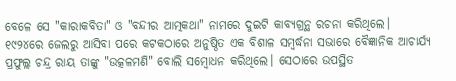ବେଳେ ସେ "କାରାକବିତା" ଓ "ବନ୍ଦୀର ଆତ୍ମକଥା" ନାମରେ ଦୁଇଟି କାବ୍ୟଗ୍ରନ୍ଥ ରଚନା କରିଥିଲେ। ୧୯୨୪ରେ ଜେଲରୁ ଆସିବା ପରେ କଟକଠାରେ ଅନୁଷ୍ଠିତ ଏକ ବିଶାଳ ସମ୍ବର୍ଦ୍ଧନା ସଭାରେ ବୈଜ୍ଞାନିକ ଆଚାର୍ଯ୍ୟ ପ୍ରଫୁଲ୍ଲ ଚନ୍ଦ୍ର ରାୟ ତାଙ୍କୁ "ଉତ୍କଳମଣି" ବୋଲି ସମ୍ବୋଧନ କରିଥିଲେ। ସେଠାରେ ଉପସ୍ଥିତ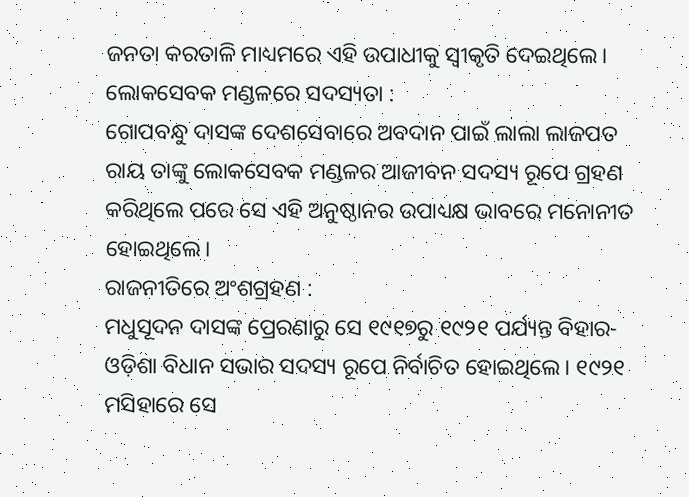ଜନତା କରତାଳି ମାଧ୍ୟମରେ ଏହି ଉପାଧୀକୁ ସ୍ୱୀକୃତି ଦେଇଥିଲେ।
ଲୋକସେବକ ମଣ୍ଡଳରେ ସଦସ୍ୟତା :
ଗୋପବନ୍ଧୁ ଦାସଙ୍କ ଦେଶସେବାରେ ଅବଦାନ ପାଇଁ ଲାଲା ଲାଜପତ ରାୟ ତାଙ୍କୁ ଲୋକସେବକ ମଣ୍ଡଳର ଆଜୀବନ ସଦସ୍ୟ ରୂପେ ଗ୍ରହଣ କରିଥିଲେ ପରେ ସେ ଏହି ଅନୁଷ୍ଠାନର ଉପାଧ୍ୟକ୍ଷ ଭାବରେ ମନୋନୀତ ହୋଇଥିଲେ।
ରାଜନୀତିରେ ଅଂଶଗ୍ରହଣ :
ମଧୁସୂଦନ ଦାସଙ୍କ ପ୍ରେରଣାରୁ ସେ ୧୯୧୭ରୁ ୧୯୨୧ ପର୍ଯ୍ୟନ୍ତ ବିହାର-ଓଡ଼ିଶା ବିଧାନ ସଭାର ସଦସ୍ୟ ରୂପେ ନିର୍ବାଚିତ ହୋଇଥିଲେ। ୧୯୨୧ ମସିହାରେ ସେ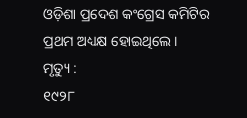ଓଡ଼ିଶା ପ୍ରଦେଶ କଂଗ୍ରେସ କମିଟିର ପ୍ରଥମ ଅଧ୍ୟକ୍ଷ ହୋଇଥିଲେ।
ମୃତ୍ୟୁ :
୧୯୨୮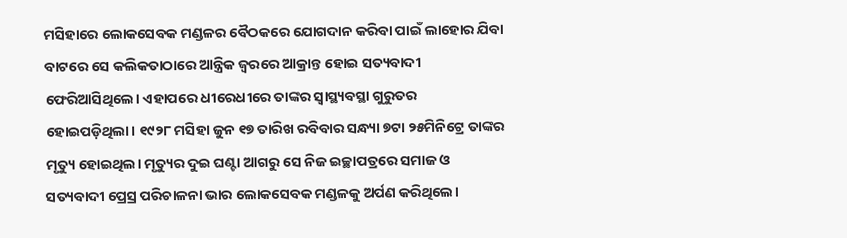ମସିହାରେ ଲୋକସେବକ ମଣ୍ଡଳର ବୈଠକରେ ଯୋଗଦାନ କରିବା ପାଇଁ ଲାହୋର ଯିବା ବାଟରେ ସେ କଲିକତାଠାରେ ଆନ୍ତ୍ରିକ ଜ୍ୱରରେ ଆକ୍ରାନ୍ତ ହୋଇ ସତ୍ୟବାଦୀ ଫେରିଆସିଥିଲେ। ଏହାପରେ ଧୀରେଧୀରେ ତାଙ୍କର ସ୍ୱାସ୍ଥ୍ୟବସ୍ଥା ଗୁରୁତର ହୋଇପଡ଼ିଥିଲା। ୧୯୨୮ ମସିହା ଜୁନ ୧୭ ତାରିଖ ରବିବାର ସନ୍ଧ୍ୟା ୭ଟା ୨୫ମିନିଟ୍ରେ ତାଙ୍କର ମୃତ୍ୟୁ ହୋଇଥିଲ। ମୃତ୍ୟୁର ଦୁଇ ଘଣ୍ଟା ଆଗରୁ ସେ ନିଜ ଇଚ୍ଛାପତ୍ରରେ ସମାଜ ଓ ସତ୍ୟବାଦୀ ପ୍ରେସ୍ର ପରିଚାଳନା ଭାର ଲୋକସେବକ ମଣ୍ଡଳକୁ ଅର୍ପଣ କରିଥିଲେ।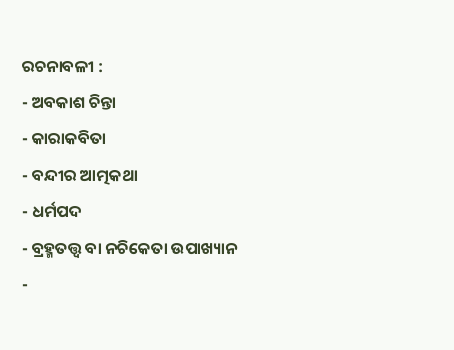ରଚନାବଳୀ :
- ଅବକାଶ ଚିନ୍ତା
- କାରାକବିତା
- ବନ୍ଦୀର ଆତ୍ମକଥା
- ଧର୍ମପଦ
- ବ୍ରହ୍ମତତ୍ତ୍ୱ ବା ନଚିକେତା ଉପାଖ୍ୟାନ
-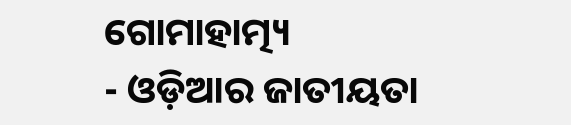ଗୋମାହାତ୍ମ୍ୟ
- ଓଡ଼ିଆର ଜାତୀୟତା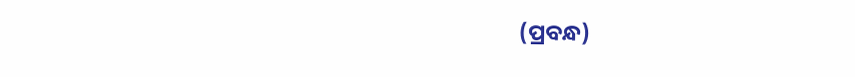(ପ୍ରବନ୍ଧ)